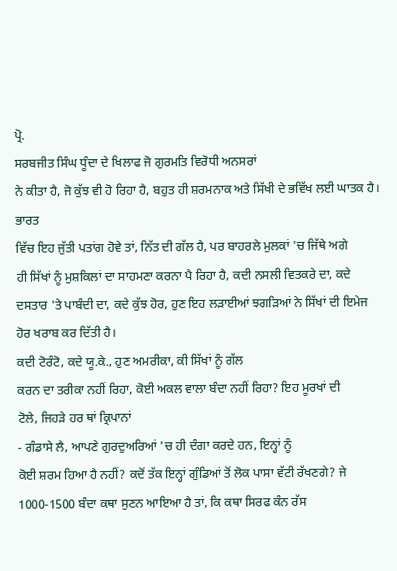ਪ੍ਰੋ.
ਸਰਬਜੀਤ ਸਿੰਘ ਧੂੰਦਾ ਦੇ ਖਿਲਾਫ ਜੋ ਗੁਰਮਤਿ ਵਿਰੋਧੀ ਅਨਸਰਾਂ
ਨੇ ਕੀਤਾ ਹੈ, ਜੋ ਕੁੱਝ ਵੀ ਹੋ ਰਿਹਾ ਹੈ, ਬਹੁਤ ਹੀ ਸ਼ਰਮਨਾਕ ਅਤੇ ਸਿੱਖੀ ਦੇ ਭਵਿੱਖ ਲਈ ਘਾਤਕ ਹੈ। ਭਾਰਤ
ਵਿੱਚ ਇਹ ਜੁੱਤੀ ਪਤਾਂਗ ਹੋਵੇ ਤਾਂ, ਨਿੱਤ ਦੀ ਗੱਲ ਹੈ, ਪਰ ਬਾਹਰਲੇ ਮੁਲਕਾਂ 'ਚ ਜਿੱਥੇ ਅਗੇ
ਹੀ ਸਿੱਖਾਂ ਨੂੰ ਮੁਸ਼ਕਿਲਾਂ ਦਾ ਸਾਹਮਣਾ ਕਰਨਾ ਪੈ ਰਿਹਾ ਹੈ, ਕਦੀ ਨਸਲੀ ਵਿਤਕਰੇ ਦਾ, ਕਦੇ
ਦਸਤਾਰ 'ਤੇ ਪਾਬੰਦੀ ਦਾ, ਕਦੇ ਕੁੱਝ ਹੋਰ, ਹੁਣ ਇਹ ਲੜਾਈਆਂ ਝਗੜਿਆਂ ਨੇ ਸਿੱਖਾਂ ਦੀ ਇਮੇਜ
ਹੋਰ ਖਰਾਬ ਕਰ ਦਿੱਤੀ ਹੈ।
ਕਦੀ ਟੋਰੰਟੋ, ਕਦੇ ਯੂ.ਕੇ., ਹੁਣ ਅਮਰੀਕਾ, ਕੀ ਸਿੱਖਾਂ ਨੂੰ ਗੱਲ
ਕਰਨ ਦਾ ਤਰੀਕਾ ਨਹੀਂ ਰਿਹਾ, ਕੋਈ ਅਕਲ ਵਾਲਾ ਬੰਦਾ ਨਹੀਂ ਰਿਹਾ? ਇਹ ਮੂਰਖਾਂ ਦੀ
ਟੋਲੇ, ਜਿਹੜੇ ਹਰ ਥਾਂ ਕ੍ਰਿਪਾਨਾਂ
- ਗੰਡਾਸੇ ਲੈ, ਆਪਣੇ ਗੁਰਦੁਅਰਿਆਂ 'ਚ ਹੀ ਦੰਗਾ ਕਰਦੇ ਹਨ, ਇਨ੍ਹਾਂ ਨੂੰ
ਕੋਈ ਸ਼ਰਮ ਹਿਆ ਹੈ ਨਹੀਂ? ਕਦੋਂ ਤੱਕ ਇਨ੍ਹਾਂ ਗੁੰਡਿਆਂ ਤੋਂ ਲੋਕ ਪਾਸਾ ਵੱਟੀ ਰੱਖਣਗੇ? ਜੇ
1000-1500 ਬੰਦਾ ਕਥਾ ਸੁਣਨ ਆਇਆ ਹੈ ਤਾਂ, ਕਿ ਕਥਾ ਸਿਰਫ ਕੰਨ ਰੱਸ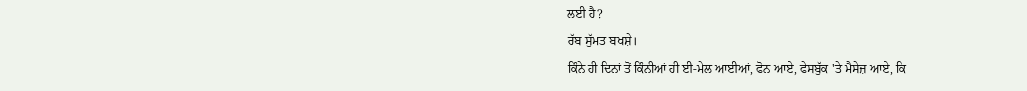ਲਈ ਹੈ?
ਰੱਬ ਸੁੱਮਤ ਬਖਸ਼ੇ।
ਕਿੰਨੇ ਹੀ ਦਿਨਾਂ ਤੋਂ ਕਿੰਨੀਆਂ ਹੀ ਈ-ਮੇਲ ਆਈਆਂ, ਫੋਨ ਆਏ, ਫੇਸਬੁੱਕ 'ਤੇ ਮੈਸੇਜ਼ ਆਏ, ਕਿ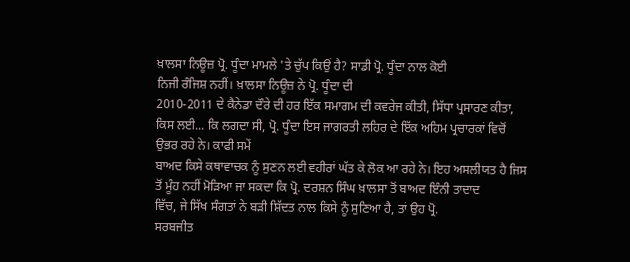ਖ਼ਾਲਸਾ ਨਿਊਜ਼ ਪ੍ਰੋ. ਧੂੰਦਾ ਮਾਮਲੇ 'ਤੇ ਚੁੱਪ ਕਿਉਂ ਹੈ? ਸਾਡੀ ਪ੍ਰੋ. ਧੂੰਦਾ ਨਾਲ ਕੋਈ
ਨਿਜੀ ਰੰਜਿਸ਼ ਨਹੀਂ। ਖ਼ਾਲਸਾ ਨਿਊਜ਼ ਨੇ ਪ੍ਰੋ. ਧੂੰਦਾ ਦੀ
2010-2011 ਦੇ ਕੈਨੇਡਾ ਦੌਰੇ ਦੀ ਹਰ ਇੱਕ ਸਮਾਗਮ ਦੀ ਕਵਰੇਜ ਕੀਤੀ, ਸਿੱਧਾ ਪ੍ਰਸਾਰਣ ਕੀਤਾ,
ਕਿਸ ਲਈ... ਕਿ ਲਗਦਾ ਸੀ, ਪ੍ਰੋ. ਧੂੰਦਾ ਇਸ ਜਾਗਰਤੀ ਲਹਿਰ ਦੇ ਇੱਕ ਅਹਿਮ ਪ੍ਰਚਾਰਕਾਂ ਵਿਚੋਂ
ਉਭਰ ਰਹੇ ਨੇ। ਕਾਫੀ ਸਮੇਂ
ਬਾਅਦ ਕਿਸੇ ਕਥਾਵਾਚਕ ਨੂੰ ਸੁਣਨ ਲਈ ਵਹੀਰਾਂ ਘੱਤ ਕੇ ਲੋਕ ਆ ਰਹੇ ਨੇ। ਇਹ ਅਸਲੀਯਤ ਹੈ ਜਿਸ
ਤੋਂ ਮੂੰਹ ਨਹੀਂ ਮੋੜਿਆ ਜਾ ਸਕਦਾ ਕਿ ਪ੍ਰੋ. ਦਰਸ਼ਨ ਸਿੰਘ ਖ਼ਾਲਸਾ ਤੋਂ ਬਾਅਦ ਇੰਨੀ ਤਾਦਾਦ
ਵਿੱਚ, ਜੇ ਸਿੱਖ ਸੰਗਤਾਂ ਨੇ ਬੜੀ ਸ਼ਿੱਦਤ ਨਾਲ ਕਿਸੇ ਨੂੰ ਸੁਣਿਆ ਹੈ, ਤਾਂ ਉਹ ਪ੍ਰੋ.
ਸਰਬਜੀਤ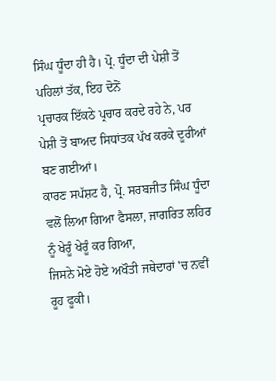ਸਿੰਘ ਧੂੰਦਾ ਹੀ ਹੈ। ਪ੍ਰੋ. ਧੂੰਦਾ ਦੀ ਪੇਸ਼ੀ ਤੋਂ ਪਹਿਲਾਂ ਤੱਕ, ਇਹ ਦੋਨੋਂ
ਪ੍ਰਚਾਰਕ ਇੱਕਠੇ ਪ੍ਰਚਾਰ ਕਰਦੇ ਰਹੇ ਨੇ, ਪਰ ਪੇਸ਼ੀ ਤੋਂ ਬਾਅਦ ਸਿਧਾਂਤਕ ਪੱਖ ਕਰਕੇ ਦੂਰੀਆਂ
ਬਣ ਗਈਆਂ।
ਕਾਰਣ ਸਪੱਸ਼ਟ ਹੈ, ਪ੍ਰੋ. ਸਰਬਜੀਤ ਸਿੰਘ ਧੂੰਦਾ ਵਲੋਂ ਲਿਆ ਗਿਆ ਫੈਸਲਾ, ਜਾਗਰਿਤ ਲਹਿਰ ਨੂੰ ਖੇਰੂੰ ਖੇਰੂੰ ਕਰ ਗਿਆ,
ਜਿਸਨੇ ਮੋਏ ਹੋਏ ਅਖੌਤੀ ਜਥੇਦਾਰਾਂ 'ਚ ਨਵੀਂ ਰੂਹ ਫੂਕੀ।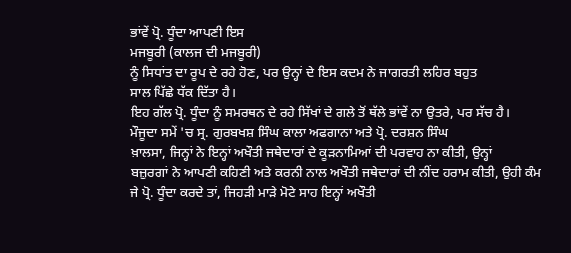ਭਾਂਵੇਂ ਪ੍ਰੋ. ਧੂੰਦਾ ਆਪਣੀ ਇਸ
ਮਜਬੂਰੀ (ਕਾਲਜ ਦੀ ਮਜਬੂਰੀ)
ਨੂੰ ਸਿਧਾਂਤ ਦਾ ਰੂਪ ਦੇ ਰਹੇ ਹੋਣ, ਪਰ ਉਨ੍ਹਾਂ ਦੇ ਇਸ ਕਦਮ ਨੇ ਜਾਗਰਤੀ ਲਹਿਰ ਬਹੁਤ
ਸਾਲ ਪਿੱਛੇ ਧੱਕ ਦਿੱਤਾ ਹੈ।
ਇਹ ਗੱਲ ਪ੍ਰੋ. ਧੂੰਦਾ ਨੂੰ ਸਮਰਥਨ ਦੇ ਰਹੇ ਸਿੱਖਾਂ ਦੇ ਗਲੇ ਤੋਂ ਥੱਲੇ ਭਾਂਵੇਂ ਨਾ ਉਤਰੇ, ਪਰ ਸੱਚ ਹੈ।
ਮੌਜੂਦਾ ਸਮੇਂ 'ਚ ਸ੍ਰ. ਗੁਰਬਖਸ਼ ਸਿੰਘ ਕਾਲਾ ਅਫਗਾਨਾ ਅਤੇ ਪ੍ਰੋ. ਦਰਸ਼ਨ ਸਿੰਘ
ਖ਼ਾਲਸਾ, ਜਿਨ੍ਹਾਂ ਨੇ ਇਨ੍ਹਾਂ ਅਖੌਤੀ ਜਥੇਦਾਰਾਂ ਦੇ ਕੂੜਨਾਮਿਆਂ ਦੀ ਪਰਵਾਹ ਨਾ ਕੀਤੀ, ਉਨ੍ਹਾਂ
ਬਜ਼ੁਰਗਾਂ ਨੇ ਆਪਣੀ ਕਹਿਣੀ ਅਤੇ ਕਰਨੀ ਨਾਲ ਅਖੌਤੀ ਜਥੇਦਾਰਾਂ ਦੀ ਨੀਂਦ ਹਰਾਮ ਕੀਤੀ, ਉਹੀ ਕੰਮ
ਜੇ ਪ੍ਰੋ. ਧੂੰਦਾ ਕਰਦੇ ਤਾਂ, ਜਿਹੜੀ ਮਾੜੇ ਮੋਟੇ ਸਾਹ ਇਨ੍ਹਾਂ ਅਖੌਤੀ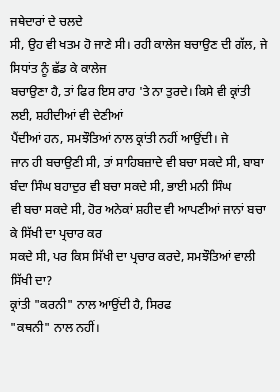ਜਥੇਦਾਰਾਂ ਦੇ ਚਲਦੇ
ਸੀ, ਉਹ ਵੀ ਖਤਮ ਹੋ ਜਾਣੇ ਸੀ। ਰਹੀ ਕਾਲੇਜ ਬਚਾਉਣ ਦੀ ਗੱਲ, ਜੇ ਸਿਧਾਂਤ ਨੂੰ ਛੱਡ ਕੇ ਕਾਲੇਜ
ਬਚਾਉਣਾ ਹੈ, ਤਾਂ ਫਿਰ ਇਸ ਰਾਹ 'ਤੇ ਨਾ ਤੁਰਦੇ। ਕਿਸੇ ਵੀ ਕ੍ਰਾਂਤੀ ਲਈ, ਸ਼ਹੀਦੀਆਂ ਵੀ ਦੇਣੀਆਂ
ਪੈਂਦੀਆਂ ਹਨ, ਸਮਝੌਤਿਆਂ ਨਾਲ ਕ੍ਰਾਂਤੀ ਨਹੀਂ ਆਉਂਦੀ। ਜੇ
ਜਾਨ ਹੀ ਬਚਾਉਣੀ ਸੀ, ਤਾਂ ਸਾਹਿਬਜ਼ਾਦੇ ਵੀ ਬਚਾ ਸਕਦੇ ਸੀ, ਬਾਬਾ ਬੰਦਾ ਸਿੰਘ ਬਹਾਦੁਰ ਵੀ ਬਚਾ ਸਕਦੇ ਸੀ, ਭਾਈ ਮਨੀ ਸਿੰਘ
ਵੀ ਬਚਾ ਸਕਦੇ ਸੀ, ਹੋਰ ਅਨੇਕਾਂ ਸ਼ਹੀਦ ਵੀ ਆਪਣੀਆਂ ਜਾਨਾਂ ਬਚਾ ਕੇ ਸਿੱਖੀ ਦਾ ਪ੍ਰਚਾਰ ਕਰ
ਸਕਦੇ ਸੀ, ਪਰ ਕਿਸ ਸਿੱਖੀ ਦਾ ਪ੍ਰਚਾਰ ਕਰਦੇ, ਸਮਝੌਤਿਆਂ ਵਾਲੀ ਸਿੱਖੀ ਦਾ?
ਕ੍ਰਾਂਤੀ "ਕਰਨੀ" ਨਾਲ ਆਉਂਦੀ ਹੈ, ਸਿਰਫ
"ਕਥਨੀ" ਨਾਲ ਨਹੀਂ।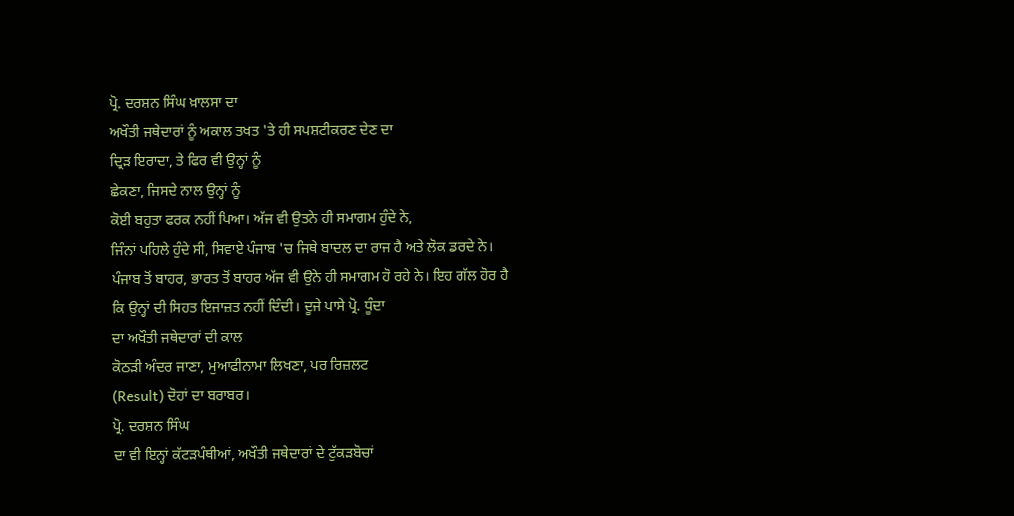ਪ੍ਰੋ. ਦਰਸ਼ਨ ਸਿੰਘ ਖ਼ਾਲਸਾ ਦਾ
ਅਖੌਤੀ ਜਥੇਦਾਰਾਂ ਨੂੰ ਅਕਾਲ ਤਖਤ 'ਤੇ ਹੀ ਸਪਸ਼ਟੀਕਰਣ ਦੇਣ ਦਾ
ਦ੍ਰਿੜ ਇਰਾਦਾ, ਤੇ ਫਿਰ ਵੀ ਉਨ੍ਹਾਂ ਨੂੰ
ਛੇਕਣਾ, ਜਿਸਦੇ ਨਾਲ ਉਨ੍ਹਾਂ ਨੂੰ
ਕੋਈ ਬਹੁਤਾ ਫਰਕ ਨਹੀਂ ਪਿਆ। ਅੱਜ ਵੀ ਉਤਨੇ ਹੀ ਸਮਾਗਮ ਹੁੰਦੇ ਨੇ,
ਜਿੰਨਾਂ ਪਹਿਲੇ ਹੁੰਦੇ ਸੀ, ਸਿਵਾਏ ਪੰਜਾਬ 'ਚ ਜਿਥੇ ਬਾਦਲ ਦਾ ਰਾਜ ਹੈ ਅਤੇ ਲੋਕ ਡਰਦੇ ਨੇ।
ਪੰਜਾਬ ਤੋਂ ਬਾਹਰ, ਭਾਰਤ ਤੋਂ ਬਾਹਰ ਅੱਜ ਵੀ ਉਨੇ ਹੀ ਸਮਾਗਮ ਹੋ ਰਹੇ ਨੇ। ਇਹ ਗੱਲ ਹੋਰ ਹੈ
ਕਿ ਉਨ੍ਹਾਂ ਦੀ ਸਿਹਤ ਇਜਾਜ਼ਤ ਨਹੀਂ ਦਿੰਦੀ। ਦੂਜੇ ਪਾਸੇ ਪ੍ਰੋ. ਧੂੰਦਾ
ਦਾ ਅਖੌਤੀ ਜਥੇਦਾਰਾਂ ਦੀ ਕਾਲ
ਕੋਠੜੀ ਅੰਦਰ ਜਾਣਾ, ਮੁਆਫੀਨਾਮਾ ਲਿਖਣਾ, ਪਰ ਰਿਜ਼ਲਟ
(Result) ਦੋਹਾਂ ਦਾ ਬਰਾਬਰ।
ਪ੍ਰੋ. ਦਰਸ਼ਨ ਸਿੰਘ
ਦਾ ਵੀ ਇਨ੍ਹਾਂ ਕੱਟੜਪੰਥੀਆਂ, ਅਖੌਤੀ ਜਥੇਦਾਰਾਂ ਦੇ ਟੁੱਕੜਬੋਚਾਂ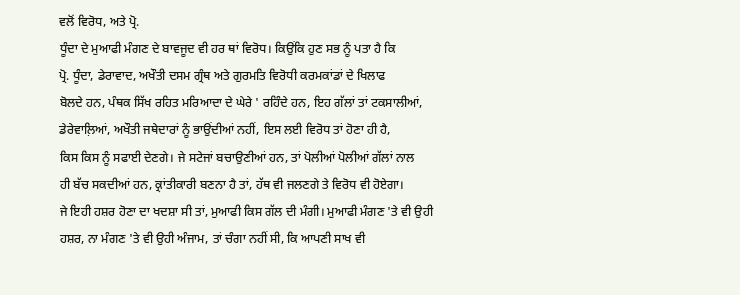ਵਲੋਂ ਵਿਰੋਧ, ਅਤੇ ਪ੍ਰੋ.
ਧੂੰਦਾ ਦੇ ਮੁਆਫੀ ਮੰਗਣ ਦੇ ਬਾਵਜੂਦ ਵੀ ਹਰ ਥਾਂ ਵਿਰੋਧ। ਕਿਉਂਕਿ ਹੁਣ ਸਭ ਨੂੰ ਪਤਾ ਹੈ ਕਿ
ਪ੍ਰੋ. ਧੂੰਦਾ, ਡੇਰਾਵਾਦ, ਅਖੌਤੀ ਦਸਮ ਗ੍ਰੰਥ ਅਤੇ ਗੁਰਮਤਿ ਵਿਰੋਧੀ ਕਰਮਕਾਂਡਾਂ ਦੇ ਖਿਲਾਫ
ਬੋਲਦੇ ਹਨ, ਪੰਥਕ ਸਿੱਖ ਰਹਿਤ ਮਰਿਆਦਾ ਦੇ ਘੇਰੇ ' ਰਹਿੰਦੇ ਹਨ, ਇਹ ਗੱਲਾਂ ਤਾਂ ਟਕਸਾਲੀਆਂ,
ਡੇਰੇਵਾਲ਼ਿਆਂ, ਅਖੌਤੀ ਜਥੇਦਾਰਾਂ ਨੂੰ ਭਾਉਂਦੀਆਂ ਨਹੀਂ, ਇਸ ਲਈ ਵਿਰੋਧ ਤਾਂ ਹੋਣਾ ਹੀ ਹੈ,
ਕਿਸ ਕਿਸ ਨੂੰ ਸਫਾਈ ਦੇਣਗੇ। ਜੇ ਸਟੇਜਾਂ ਬਚਾਉਣੀਆਂ ਹਨ, ਤਾਂ ਪੋਲੀਆਂ ਪੋਲੀਆਂ ਗੱਲਾਂ ਨਾਲ
ਹੀ ਬੱਚ ਸਕਦੀਆਂ ਹਨ, ਕ੍ਰਾਂਤੀਕਾਰੀ ਬਣਨਾ ਹੈ ਤਾਂ, ਹੱਥ ਵੀ ਜਲਣਗੇ ਤੇ ਵਿਰੋਧ ਵੀ ਹੋਏਗਾ।
ਜੇ ਇਹੀ ਹਸ਼ਰ ਹੋਣਾ ਦਾ ਖਦਸ਼ਾ ਸੀ ਤਾਂ, ਮੁਆਫੀ ਕਿਸ ਗੱਲ ਦੀ ਮੰਗੀ। ਮੁਆਫੀ ਮੰਗਣ 'ਤੇ ਵੀ ਉਹੀ
ਹਸ਼ਰ, ਨਾ ਮੰਗਣ 'ਤੇ ਵੀ ਉਹੀ ਅੰਜਾਮ, ਤਾਂ ਚੰਗਾ ਨਹੀਂ ਸੀ, ਕਿ ਆਪਣੀ ਸਾਖ ਵੀ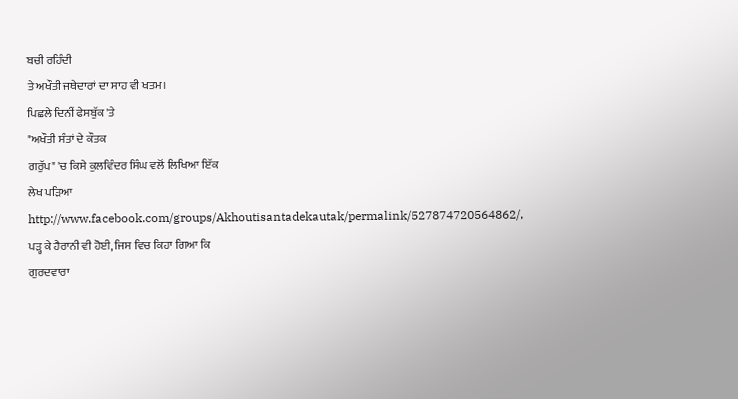ਬਚੀ ਰਹਿੰਦੀ
ਤੇ ਅਖੌਤੀ ਜਥੇਦਾਰਾਂ ਦਾ ਸਾਹ ਵੀ ਖਤਮ।
ਪਿਛਲੇ ਦਿਨੀਂ ਫੇਸਬੁੱਕ 'ਤੇ
"ਅਖੌਤੀ ਸੰਤਾਂ ਦੇ ਕੌਤਕ
ਗਰੁੱਪ" 'ਚ ਕਿਸੇ ਕੁਲਵਿੰਦਰ ਸਿੰਘ ਵਲੋਂ ਲਿਖਿਆ ਇੱਕ
ਲੇਖ ਪੜਿਆ
http://www.facebook.com/groups/Akhoutisantadekautak/permalink/527874720564862/,
ਪੜ੍ਹ ਕੇ ਹੈਰਾਨੀ ਵੀ ਹੋਈ, ਜਿਸ ਵਿਚ ਕਿਹਾ ਗਿਆ ਕਿ
ਗੁਰਦਵਾਰਾ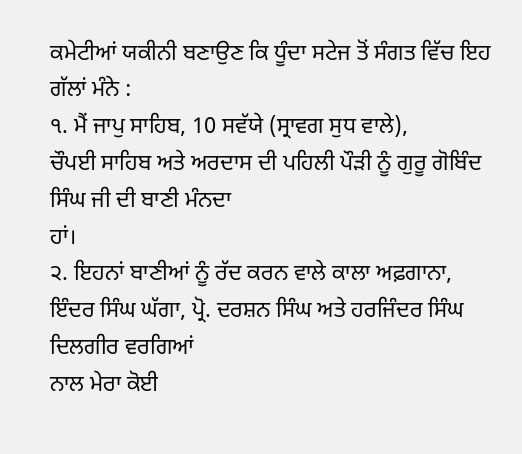ਕਮੇਟੀਆਂ ਯਕੀਨੀ ਬਣਾਉਣ ਕਿ ਧੂੰਦਾ ਸਟੇਜ ਤੋਂ ਸੰਗਤ ਵਿੱਚ ਇਹ ਗੱਲਾਂ ਮੰਨੇ :
੧. ਮੈਂ ਜਾਪੁ ਸਾਹਿਬ, 10 ਸਵੱਯੇ (ਸ੍ਰਾਵਗ ਸੁਧ ਵਾਲੇ),
ਚੌਪਈ ਸਾਹਿਬ ਅਤੇ ਅਰਦਾਸ ਦੀ ਪਹਿਲੀ ਪੌੜੀ ਨੂੰ ਗੁਰੂ ਗੋਬਿੰਦ ਸਿੰਘ ਜੀ ਦੀ ਬਾਣੀ ਮੰਨਦਾ
ਹਾਂ।
੨. ਇਹਨਾਂ ਬਾਣੀਆਂ ਨੂੰ ਰੱਦ ਕਰਨ ਵਾਲੇ ਕਾਲਾ ਅਫ਼ਗਾਨਾ,
ਇੰਦਰ ਸਿੰਘ ਘੱਗਾ, ਪ੍ਰੋ. ਦਰਸ਼ਨ ਸਿੰਘ ਅਤੇ ਹਰਜਿੰਦਰ ਸਿੰਘ ਦਿਲਗੀਰ ਵਰਗਿਆਂ
ਨਾਲ ਮੇਰਾ ਕੋਈ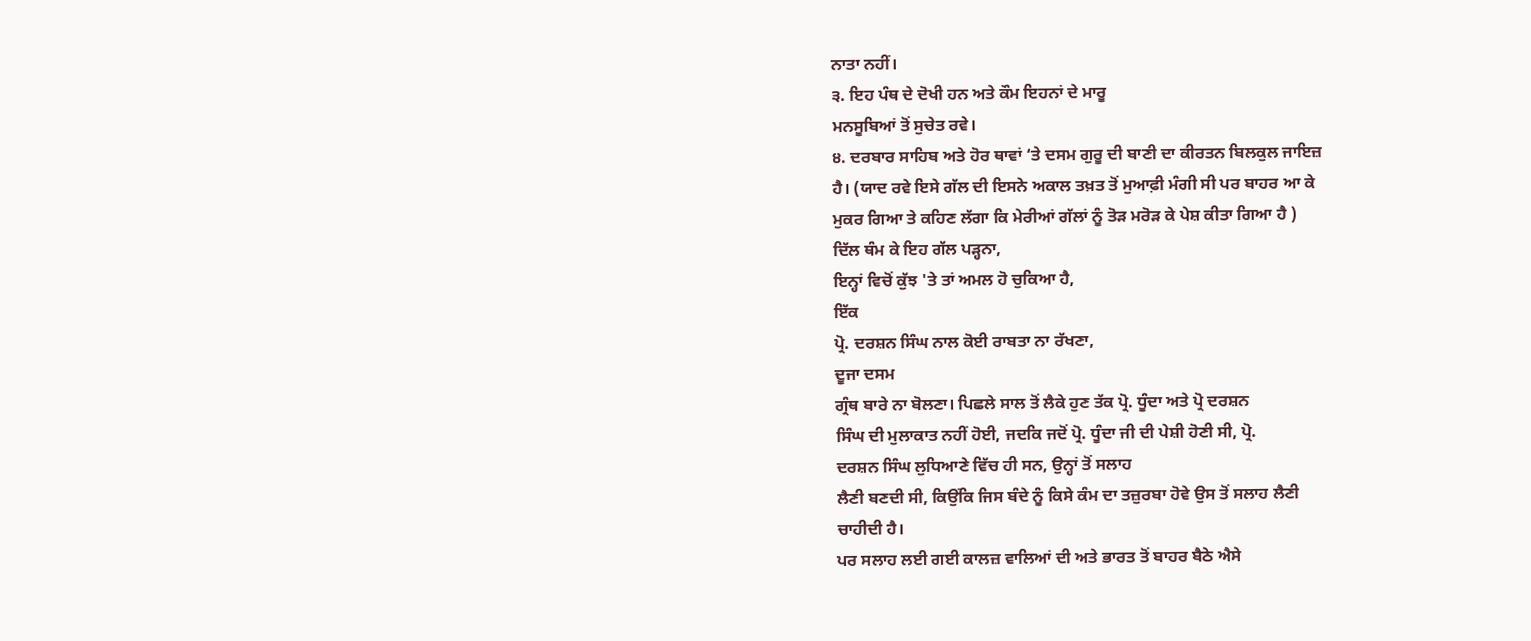ਨਾਤਾ ਨਹੀਂ।
੩. ਇਹ ਪੰਥ ਦੇ ਦੋਖੀ ਹਨ ਅਤੇ ਕੌਮ ਇਹਨਾਂ ਦੇ ਮਾਰੂ
ਮਨਸੂਬਿਆਂ ਤੋਂ ਸੁਚੇਤ ਰਵੇ।
੪. ਦਰਬਾਰ ਸਾਹਿਬ ਅਤੇ ਹੋਰ ਥਾਵਾਂ ‘ਤੇ ਦਸਮ ਗੁਰੂ ਦੀ ਬਾਣੀ ਦਾ ਕੀਰਤਨ ਬਿਲਕੁਲ ਜਾਇਜ਼
ਹੈ। (ਯਾਦ ਰਵੇ ਇਸੇ ਗੱਲ ਦੀ ਇਸਨੇ ਅਕਾਲ ਤਖ਼ਤ ਤੋਂ ਮੁਆਫ਼ੀ ਮੰਗੀ ਸੀ ਪਰ ਬਾਹਰ ਆ ਕੇ
ਮੁਕਰ ਗਿਆ ਤੇ ਕਹਿਣ ਲੱਗਾ ਕਿ ਮੇਰੀਆਂ ਗੱਲਾਂ ਨੂੰ ਤੋੜ ਮਰੋੜ ਕੇ ਪੇਸ਼ ਕੀਤਾ ਗਿਆ ਹੈ )
ਦਿੱਲ ਥੰਮ ਕੇ ਇਹ ਗੱਲ ਪੜ੍ਹਨਾ,
ਇਨ੍ਹਾਂ ਵਿਚੋਂ ਕੁੱਝ 'ਤੇ ਤਾਂ ਅਮਲ ਹੋ ਚੁਕਿਆ ਹੈ,
ਇੱਕ
ਪ੍ਰੋ. ਦਰਸ਼ਨ ਸਿੰਘ ਨਾਲ ਕੋਈ ਰਾਬਤਾ ਨਾ ਰੱਖਣਾ,
ਦੂਜਾ ਦਸਮ
ਗ੍ਰੰਥ ਬਾਰੇ ਨਾ ਬੋਲਣਾ। ਪਿਛਲੇ ਸਾਲ ਤੋਂ ਲੈਕੇ ਹੁਣ ਤੱਕ ਪ੍ਰੋ. ਧੂੰਦਾ ਅਤੇ ਪ੍ਰੋ ਦਰਸ਼ਨ
ਸਿੰਘ ਦੀ ਮੁਲਾਕਾਤ ਨਹੀਂ ਹੋਈ, ਜਦਕਿ ਜਦੋਂ ਪ੍ਰੋ. ਧੂੰਦਾ ਜੀ ਦੀ ਪੇਸ਼ੀ ਹੋਣੀ ਸੀ, ਪ੍ਰੋ.
ਦਰਸ਼ਨ ਸਿੰਘ ਲੁਧਿਆਣੇ ਵਿੱਚ ਹੀ ਸਨ, ਉਨ੍ਹਾਂ ਤੋਂ ਸਲਾਹ
ਲੈਣੀ ਬਣਦੀ ਸੀ, ਕਿਉਂਕਿ ਜਿਸ ਬੰਦੇ ਨੂੰ ਕਿਸੇ ਕੰਮ ਦਾ ਤਜ਼ੁਰਬਾ ਹੋਵੇ ਉਸ ਤੋਂ ਸਲਾਹ ਲੈਣੀ
ਚਾਹੀਦੀ ਹੈ।
ਪਰ ਸਲਾਹ ਲਈ ਗਈ ਕਾਲਜ਼ ਵਾਲਿਆਂ ਦੀ ਅਤੇ ਭਾਰਤ ਤੋਂ ਬਾਹਰ ਬੈਠੇ ਐਸੇ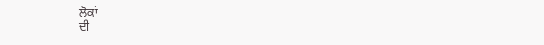ਲੋਕਾਂ
ਦੀ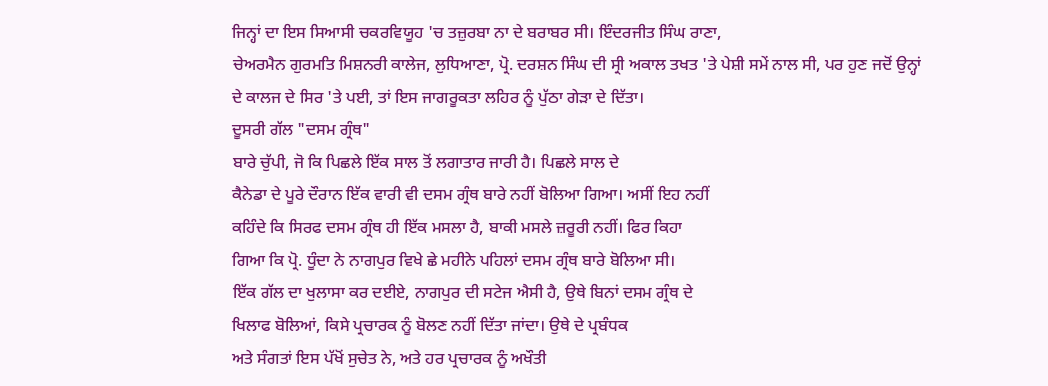ਜਿਨ੍ਹਾਂ ਦਾ ਇਸ ਸਿਆਸੀ ਚਕਰਵਿਯੂਹ 'ਚ ਤਜ਼ੁਰਬਾ ਨਾ ਦੇ ਬਰਾਬਰ ਸੀ। ਇੰਦਰਜੀਤ ਸਿੰਘ ਰਾਣਾ,
ਚੇਅਰਮੈਨ ਗੁਰਮਤਿ ਮਿਸ਼ਨਰੀ ਕਾਲੇਜ, ਲੁਧਿਆਣਾ, ਪ੍ਰੋ. ਦਰਸ਼ਨ ਸਿੰਘ ਦੀ ਸ੍ਰੀ ਅਕਾਲ ਤਖਤ 'ਤੇ ਪੇਸ਼ੀ ਸਮੇਂ ਨਾਲ ਸੀ, ਪਰ ਹੁਣ ਜਦੋਂ ਉਨ੍ਹਾਂ
ਦੇ ਕਾਲਜ ਦੇ ਸਿਰ 'ਤੇ ਪਈ, ਤਾਂ ਇਸ ਜਾਗਰੂਕਤਾ ਲਹਿਰ ਨੂੰ ਪੁੱਠਾ ਗੇੜਾ ਦੇ ਦਿੱਤਾ।
ਦੂਸਰੀ ਗੱਲ "ਦਸਮ ਗ੍ਰੰਥ"
ਬਾਰੇ ਚੁੱਪੀ, ਜੋ ਕਿ ਪਿਛਲੇ ਇੱਕ ਸਾਲ ਤੋਂ ਲਗਾਤਾਰ ਜਾਰੀ ਹੈ। ਪਿਛਲੇ ਸਾਲ ਦੇ
ਕੈਨੇਡਾ ਦੇ ਪੂਰੇ ਦੌਰਾਨ ਇੱਕ ਵਾਰੀ ਵੀ ਦਸਮ ਗ੍ਰੰਥ ਬਾਰੇ ਨਹੀਂ ਬੋਲਿਆ ਗਿਆ। ਅਸੀਂ ਇਹ ਨਹੀਂ
ਕਹਿੰਦੇ ਕਿ ਸਿਰਫ ਦਸਮ ਗ੍ਰੰਥ ਹੀ ਇੱਕ ਮਸਲਾ ਹੈ, ਬਾਕੀ ਮਸਲੇ ਜ਼ਰੂਰੀ ਨਹੀਂ। ਫਿਰ ਕਿਹਾ
ਗਿਆ ਕਿ ਪ੍ਰੋ. ਧੂੰਦਾ ਨੇ ਨਾਗਪੁਰ ਵਿਖੇ ਛੇ ਮਹੀਨੇ ਪਹਿਲਾਂ ਦਸਮ ਗ੍ਰੰਥ ਬਾਰੇ ਬੋਲਿਆ ਸੀ।
ਇੱਕ ਗੱਲ ਦਾ ਖੁਲਾਸਾ ਕਰ ਦਈਏ, ਨਾਗਪੁਰ ਦੀ ਸਟੇਜ ਐਸੀ ਹੈ, ਉਥੇ ਬਿਨਾਂ ਦਸਮ ਗ੍ਰੰਥ ਦੇ
ਖਿਲਾਫ ਬੋਲਿਆਂ, ਕਿਸੇ ਪ੍ਰਚਾਰਕ ਨੂੰ ਬੋਲਣ ਨਹੀਂ ਦਿੱਤਾ ਜਾਂਦਾ। ਉਥੇ ਦੇ ਪ੍ਰਬੰਧਕ
ਅਤੇ ਸੰਗਤਾਂ ਇਸ ਪੱਖੋਂ ਸੁਚੇਤ ਨੇ, ਅਤੇ ਹਰ ਪ੍ਰਚਾਰਕ ਨੂੰ ਅਖੌਤੀ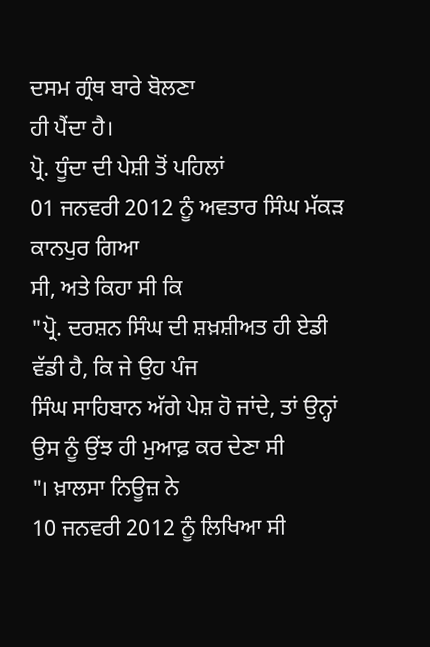ਦਸਮ ਗ੍ਰੰਥ ਬਾਰੇ ਬੋਲਣਾ
ਹੀ ਪੈਂਦਾ ਹੈ।
ਪ੍ਰੋ. ਧੂੰਦਾ ਦੀ ਪੇਸ਼ੀ ਤੋਂ ਪਹਿਲਾਂ
01 ਜਨਵਰੀ 2012 ਨੂੰ ਅਵਤਾਰ ਸਿੰਘ ਮੱਕੜ ਕਾਨਪੁਰ ਗਿਆ
ਸੀ, ਅਤੇ ਕਿਹਾ ਸੀ ਕਿ
"ਪ੍ਰੋ. ਦਰਸ਼ਨ ਸਿੰਘ ਦੀ ਸ਼ਖ਼ਸ਼ੀਅਤ ਹੀ ਏਡੀ ਵੱਡੀ ਹੈ, ਕਿ ਜੇ ਉਹ ਪੰਜ
ਸਿੰਘ ਸਾਹਿਬਾਨ ਅੱਗੇ ਪੇਸ਼ ਹੋ ਜਾਂਦੇ, ਤਾਂ ਉਨ੍ਹਾਂ ਉਸ ਨੂੰ ਉਂਝ ਹੀ ਮੁਆਫ਼ ਕਰ ਦੇਣਾ ਸੀ
"। ਖ਼ਾਲਸਾ ਨਿਊਜ਼ ਨੇ
10 ਜਨਵਰੀ 2012 ਨੂੰ ਲਿਖਿਆ ਸੀ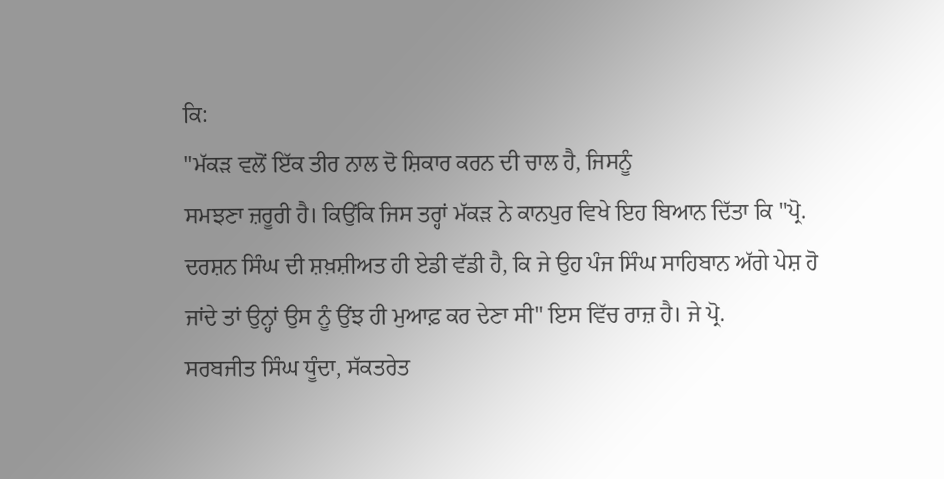ਕਿ:
"ਮੱਕੜ ਵਲੋਂ ਇੱਕ ਤੀਰ ਨਾਲ ਦੋ ਸ਼ਿਕਾਰ ਕਰਨ ਦੀ ਚਾਲ ਹੈ, ਜਿਸਨੂੰ
ਸਮਝਣਾ ਜ਼ਰੂਰੀ ਹੈ। ਕਿਉਂਕਿ ਜਿਸ ਤਰ੍ਹਾਂ ਮੱਕੜ ਨੇ ਕਾਨਪੁਰ ਵਿਖੇ ਇਹ ਬਿਆਨ ਦਿੱਤਾ ਕਿ "ਪ੍ਰੋ.
ਦਰਸ਼ਨ ਸਿੰਘ ਦੀ ਸ਼ਖ਼ਸ਼ੀਅਤ ਹੀ ਏਡੀ ਵੱਡੀ ਹੈ, ਕਿ ਜੇ ਉਹ ਪੰਜ ਸਿੰਘ ਸਾਹਿਬਾਨ ਅੱਗੇ ਪੇਸ਼ ਹੋ
ਜਾਂਦੇ ਤਾਂ ਉਨ੍ਹਾਂ ਉਸ ਨੂੰ ਉਂਝ ਹੀ ਮੁਆਫ਼ ਕਰ ਦੇਣਾ ਸੀ" ਇਸ ਵਿੱਚ ਰਾਜ਼ ਹੈ। ਜੇ ਪ੍ਰੋ.
ਸਰਬਜੀਤ ਸਿੰਘ ਧੂੰਦਾ, ਸੱਕਤਰੇਤ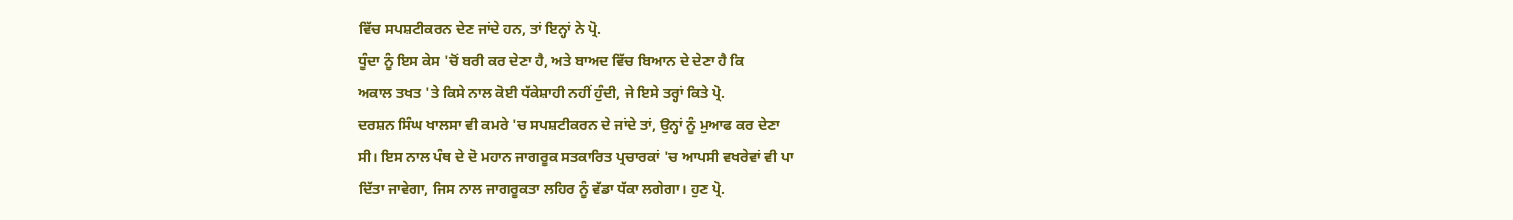ਵਿੱਚ ਸਪਸ਼ਟੀਕਰਨ ਦੇਣ ਜਾਂਦੇ ਹਨ, ਤਾਂ ਇਨ੍ਹਾਂ ਨੇ ਪ੍ਰੋ.
ਧੂੰਦਾ ਨੂੰ ਇਸ ਕੇਸ 'ਚੋਂ ਬਰੀ ਕਰ ਦੇਣਾ ਹੈ, ਅਤੇ ਬਾਅਦ ਵਿੱਚ ਬਿਆਨ ਦੇ ਦੇਣਾ ਹੈ ਕਿ
ਅਕਾਲ ਤਖਤ 'ਤੇ ਕਿਸੇ ਨਾਲ ਕੋਈ ਧੱਕੇਸ਼ਾਹੀ ਨਹੀਂ ਹੁੰਦੀ, ਜੇ ਇਸੇ ਤਰ੍ਹਾਂ ਕਿਤੇ ਪ੍ਰੋ.
ਦਰਸ਼ਨ ਸਿੰਘ ਖਾਲਸਾ ਵੀ ਕਮਰੇ 'ਚ ਸਪਸ਼ਟੀਕਰਨ ਦੇ ਜਾਂਦੇ ਤਾਂ, ਉਨ੍ਹਾਂ ਨੂੰ ਮੁਆਫ ਕਰ ਦੇਣਾ
ਸੀ। ਇਸ ਨਾਲ ਪੰਥ ਦੇ ਦੋ ਮਹਾਨ ਜਾਗਰੂਕ ਸਤਕਾਰਿਤ ਪ੍ਰਚਾਰਕਾਂ 'ਚ ਆਪਸੀ ਵਖਰੇਵਾਂ ਵੀ ਪਾ
ਦਿੱਤਾ ਜਾਵੇਗਾ, ਜਿਸ ਨਾਲ ਜਾਗਰੂਕਤਾ ਲਹਿਰ ਨੂੰ ਵੱਡਾ ਧੱਕਾ ਲਗੇਗਾ। ਹੁਣ ਪ੍ਰੋ.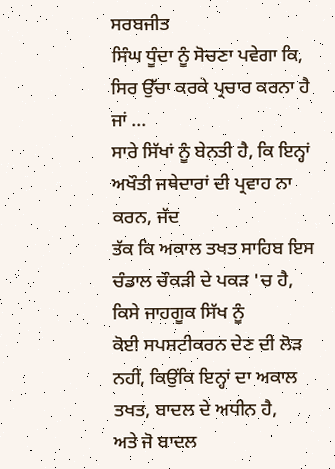ਸਰਬਜੀਤ
ਸਿੰਘ ਧੂੰਦਾ ਨੂੰ ਸੋਚਣਾ ਪਵੇਗਾ ਕਿ, ਸਿਰ ਉੱਚਾ ਕਰਕੇ ਪ੍ਰਚਾਰ ਕਰਨਾ ਹੈ ਜਾਂ ...
ਸਾਰੇ ਸਿੱਖਾਂ ਨੂੰ ਬੇਨਤੀ ਹੈ, ਕਿ ਇਨ੍ਹਾਂ ਅਖੌਤੀ ਜਥੇਦਾਰਾਂ ਦੀ ਪ੍ਰਵਾਹ ਨਾ ਕਰਨ, ਜੱਦ
ਤੱਕ ਕਿ ਅਕਾਲ ਤਖਤ ਸਾਹਿਬ ਇਸ ਚੰਡਾਲ ਚੌਕੜੀ ਦੇ ਪਕੜ 'ਚ ਹੈ, ਕਿਸੇ ਜਾਹਗੂਕ ਸਿੱਖ ਨੂੰ
ਕੋਈ ਸਪਸ਼ਟੀਕਰਨ ਦੇਣ ਦੀ ਲੋੜ ਨਹੀਂ, ਕਿਉਂਕਿ ਇਨ੍ਹਾਂ ਦਾ ਅਕਾਲ ਤਖਤ, ਬਾਦਲ ਦੇ ਅਧੀਨ ਹੈ,
ਅਤੇ ਜੋ ਬਾਦਲ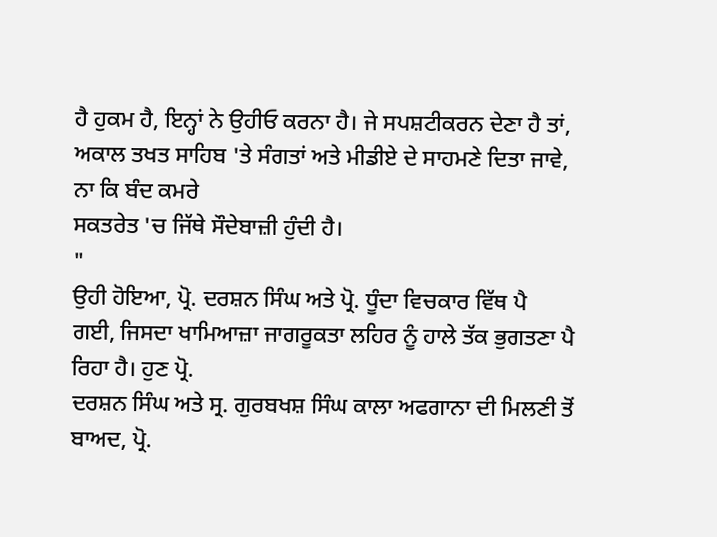ਹੈ ਹੁਕਮ ਹੈ, ਇਨ੍ਹਾਂ ਨੇ ਉਹੀਓ ਕਰਨਾ ਹੈ। ਜੇ ਸਪਸ਼ਟੀਕਰਨ ਦੇਣਾ ਹੈ ਤਾਂ,
ਅਕਾਲ ਤਖਤ ਸਾਹਿਬ 'ਤੇ ਸੰਗਤਾਂ ਅਤੇ ਮੀਡੀਏ ਦੇ ਸਾਹਮਣੇ ਦਿਤਾ ਜਾਵੇ, ਨਾ ਕਿ ਬੰਦ ਕਮਰੇ
ਸਕਤਰੇਤ 'ਚ ਜਿੱਥੇ ਸੌਦੇਬਾਜ਼ੀ ਹੁੰਦੀ ਹੈ।
"
ਉਹੀ ਹੋਇਆ, ਪ੍ਰੋ. ਦਰਸ਼ਨ ਸਿੰਘ ਅਤੇ ਪ੍ਰੋ. ਧੂੰਦਾ ਵਿਚਕਾਰ ਵਿੱਥ ਪੈ
ਗਈ, ਜਿਸਦਾ ਖਾਮਿਆਜ਼ਾ ਜਾਗਰੂਕਤਾ ਲਹਿਰ ਨੂੰ ਹਾਲੇ ਤੱਕ ਭੁਗਤਣਾ ਪੈ ਰਿਹਾ ਹੈ। ਹੁਣ ਪ੍ਰੋ.
ਦਰਸ਼ਨ ਸਿੰਘ ਅਤੇ ਸ੍ਰ. ਗੁਰਬਖਸ਼ ਸਿੰਘ ਕਾਲਾ ਅਫਗਾਨਾ ਦੀ ਮਿਲਣੀ ਤੋਂ ਬਾਅਦ, ਪ੍ਰੋ.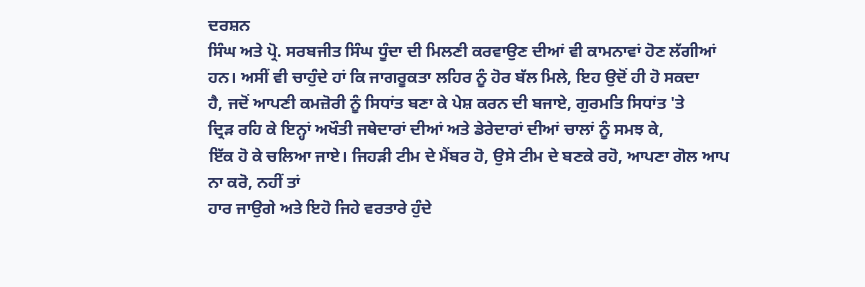ਦਰਸ਼ਨ
ਸਿੰਘ ਅਤੇ ਪ੍ਰੋ. ਸਰਬਜੀਤ ਸਿੰਘ ਧੂੰਦਾ ਦੀ ਮਿਲਣੀ ਕਰਵਾਉਣ ਦੀਆਂ ਵੀ ਕਾਮਨਾਵਾਂ ਹੋਣ ਲੱਗੀਆਂ
ਹਨ। ਅਸੀਂ ਵੀ ਚਾਹੁੰਦੇ ਹਾਂ ਕਿ ਜਾਗਰੂਕਤਾ ਲਹਿਰ ਨੂੰ ਹੋਰ ਬੱਲ ਮਿਲੇ, ਇਹ ਉਦੋਂ ਹੀ ਹੋ ਸਕਦਾ
ਹੈ, ਜਦੋਂ ਆਪਣੀ ਕਮਜ਼ੋਰੀ ਨੂੰ ਸਿਧਾਂਤ ਬਣਾ ਕੇ ਪੇਸ਼ ਕਰਨ ਦੀ ਬਜਾਏ, ਗੁਰਮਤਿ ਸਿਧਾਂਤ 'ਤੇ
ਦ੍ਰਿੜ ਰਹਿ ਕੇ ਇਨ੍ਹਾਂ ਅਖੌਤੀ ਜਥੇਦਾਰਾਂ ਦੀਆਂ ਅਤੇ ਡੇਰੇਦਾਰਾਂ ਦੀਆਂ ਚਾਲਾਂ ਨੂੰ ਸਮਝ ਕੇ,
ਇੱਕ ਹੋ ਕੇ ਚਲਿਆ ਜਾਏ। ਜਿਹੜੀ ਟੀਮ ਦੇ ਮੈਂਬਰ ਹੋ, ਉਸੇ ਟੀਮ ਦੇ ਬਣਕੇ ਰਹੋ, ਆਪਣਾ ਗੋਲ ਆਪ
ਨਾ ਕਰੋ, ਨਹੀਂ ਤਾਂ
ਹਾਰ ਜਾਉਗੇ ਅਤੇ ਇਹੋ ਜਿਹੇ ਵਰਤਾਰੇ ਹੁੰਦੇ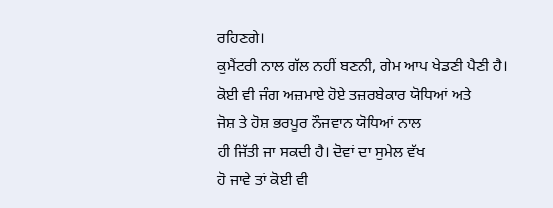ਰਹਿਣਗੇ।
ਕੁਮੈਂਟਰੀ ਨਾਲ ਗੱਲ ਨਹੀਂ ਬਣਨੀ, ਗੇਮ ਆਪ ਖੇਡਣੀ ਪੈਣੀ ਹੈ।
ਕੋਈ ਵੀ ਜੰਗ ਅਜ਼ਮਾਏ ਹੋਏ ਤਜ਼ਰਬੇਕਾਰ ਯੋਧਿਆਂ ਅਤੇ
ਜੋਸ਼ ਤੇ ਹੋਸ਼ ਭਰਪੂਰ ਨੌਜਵਾਨ ਯੋਧਿਆਂ ਨਾਲ
ਹੀ ਜਿੱਤੀ ਜਾ ਸਕਦੀ ਹੈ। ਦੋਵਾਂ ਦਾ ਸੁਮੇਲ ਵੱਖ
ਹੋ ਜਾਵੇ ਤਾਂ ਕੋਈ ਵੀ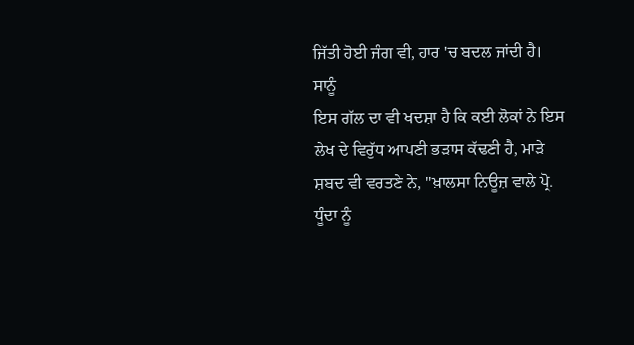ਜਿੱਤੀ ਹੋਈ ਜੰਗ ਵੀ, ਹਾਰ 'ਚ ਬਦਲ ਜਾਂਦੀ ਹੈ।
ਸਾਨੂੰ
ਇਸ ਗੱਲ ਦਾ ਵੀ ਖਦਸ਼ਾ ਹੈ ਕਿ ਕਈ ਲੋਕਾਂ ਨੇ ਇਸ ਲੇਖ ਦੇ ਵਿਰੁੱਧ ਆਪਣੀ ਭੜਾਸ ਕੱਢਣੀ ਹੈ, ਮਾੜੇ
ਸ਼ਬਦ ਵੀ ਵਰਤਣੇ ਨੇ, "ਖ਼ਾਲਸਾ ਨਿਊਜ਼ ਵਾਲੇ ਪ੍ਰੋ. ਧੂੰਦਾ ਨੂੰ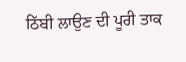ਠਿੱਬੀ ਲਾਉਣ ਦੀ ਪੂਰੀ ਤਾਕ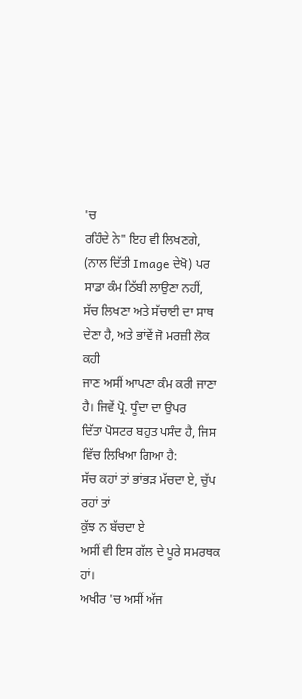'ਚ
ਰਹਿੰਦੇ ਨੇ" ਇਹ ਵੀ ਲਿਖਣਗੇ, (ਨਾਲ ਦਿੱਤੀ Image ਦੇਖੋ) ਪਰ
ਸਾਡਾ ਕੰਮ ਠਿੱਬੀ ਲਾਉਣਾ ਨਹੀਂ,
ਸੱਚ ਲਿਖਣਾ ਅਤੇ ਸੱਚਾਈ ਦਾ ਸਾਥ ਦੇਣਾ ਹੈ, ਅਤੇ ਭਾਂਵੇਂ ਜੋ ਮਰਜ਼ੀ ਲੋਕ ਕਹੀ
ਜਾਣ ਅਸੀਂ ਆਪਣਾ ਕੰਮ ਕਰੀ ਜਾਣਾ ਹੈ। ਜਿਵੇਂ ਪ੍ਰੋ. ਧੂੰਦਾ ਦਾ ਉਪਰ
ਦਿੱਤਾ ਪੋਸਟਰ ਬਹੁਤ ਪਸੰਦ ਹੈ, ਜਿਸ ਵਿੱਚ ਲਿਖਿਆ ਗਿਆ ਹੈ:
ਸੱਚ ਕਹਾਂ ਤਾਂ ਭਾਂਭੜ ਮੱਚਦਾ ਏ, ਚੁੱਪ ਰਹਾਂ ਤਾਂ
ਕੁੱਝ ਨ ਬੱਚਦਾ ਏ
ਅਸੀਂ ਵੀ ਇਸ ਗੱਲ ਦੇ ਪੂਰੇ ਸਮਰਥਕ
ਹਾਂ।
ਅਖੀਰ 'ਚ ਅਸੀਂ ਅੱਜ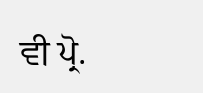ਵੀ ਪ੍ਰੋ.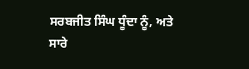ਸਰਬਜੀਤ ਸਿੰਘ ਧੂੰਦਾ ਨੂੰ, ਅਤੇ
ਸਾਰੇ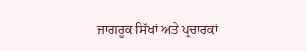ਜਾਗਰੂਕ ਸਿੱਖਾਂ ਅਤੇ ਪ੍ਰਚਾਰਕਾਂ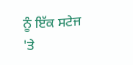ਨੂੰ ਇੱਕ ਸਟੇਜ 'ਤੇ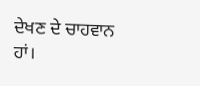ਦੇਖਣ ਦੇ ਚਾਹਵਾਨ ਹਾਂ।